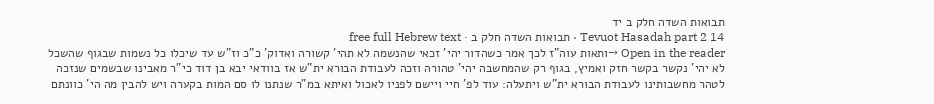תבואות השדה חלק ב יד
Tevuot Hasadah part 2 14 · תבואות השדה חלק ב · free full Hebrew text
Open in the reader →ותאות עוה"ז לכך אמר כשהדור יהי' זכאי שהנשמה לא תהי' קשורה ואדוק' כ"כ וז"ש עד שיכלו כל נשמות שבגוף שהשכל לא יהי' נקשר בקשר חזק ואמיץ, בגוף רק שהמחשבה יהי' טהורה וזכה לעבודת הבורא ית"ש אז בוודאי יבא בן דוד כי"ר מאבינו שבשמים שנזכה לטהר מחשבותינו לעבודת הבורא ית"ש ויתעלה: עוד לפ' חיי ויישם לפניו לאכול ואיתא במ"ר שנתנו לו סם המות בקערה ויש להבין מה הי' כוונתם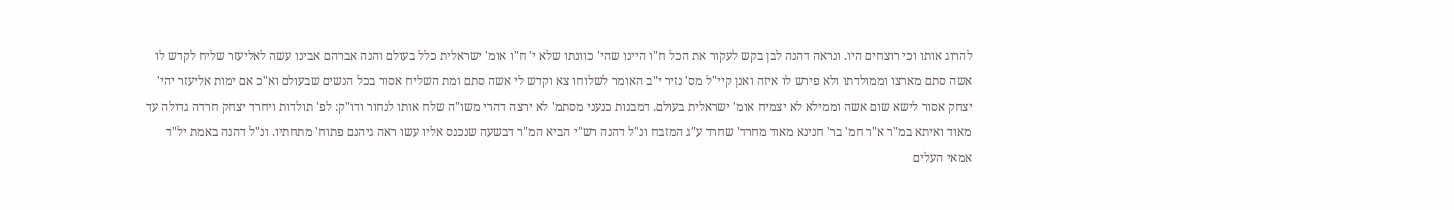להרוג אותו וכי רוצחים היו. ונראה דהנה לבן בקש לעקור את הכל ח"ו היינו שהי' כוונתו שלא י' ח"ו אומ' ישראלית כלל בעולם והנה אברהם אבינו עשה לאליעזר שליח לקדש לו אשה סתם מארצו וממולדתו ולא פירש לו איזה ואנן קיי"ל מס' נזיר י"ב האומר לשלוחו צא וקדש לי אשה סתם ומת השליח אסור בכל הנשים שבעולם וא"כ אם ימות אליעזר יהי' יצחק אסור לישא שום אשה וממילא לא יצמיח אומ' ישראלית בעולם. דמבנות כנעני מסתמ' לא ירצה דהרי משו"ה שלח אותו לנחור ודו"ק: לפ' תולדות ויחרד יצחק חרדה גדולה עד מאוד ואיתא במ"ר א"ר חמ' בר' חנינא מאוד מחרד' שחרד ע"ג המזבח ונ"ל דהנה רש"י הביא המ"ר דבשעה שנכנס אליו עשו ראה גיהנם פתוח' מתחתיו. ונ"ל דהנה באמת יל"ד אמאי העלים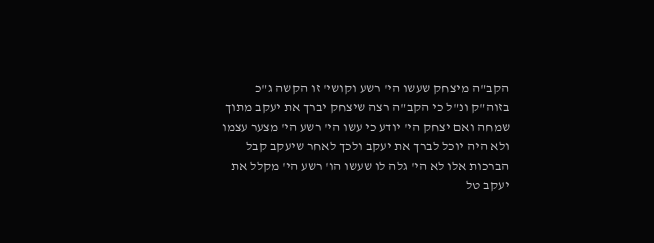הקב"ה מיצחק שעשו הי' רשע וקושי' זו הקשה ג"כ בזוה"ק ונ"ל כי הקב"ה רצה שיצחק יברך את יעקב מתוך שמחה ואם יצחק הי' יודע כי עשו הי' רשע הי' מצער עצמו ולא היה יוכל לברך את יעקב ולכך לאחר שיעקב קבל הברכות אלו לא הי' גלה לו שעשו הו' רשע הי' מקלל את יעקב טל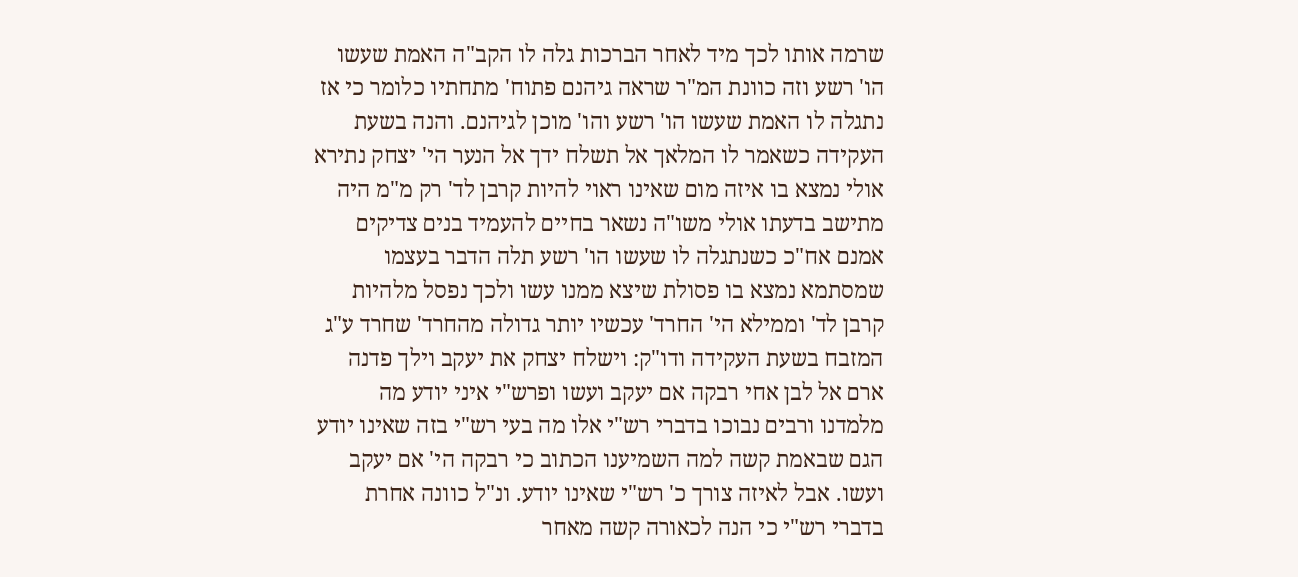שרמה אותו לכך מיד לאחר הברכות גלה לו הקב"ה האמת שעשו הו' רשע וזה כוונת המ"ר שראה גיהנם פתוח' מתחתיו כלומר כי אז נתגלה לו האמת שעשו הו' רשע והו' מוכן לגיהנם. והנה בשעת העקידה כשאמר לו המלאך אל תשלח ידך אל הנער הי' יצחק נתירא אולי נמצא בו איזה מום שאינו ראוי להיות קרבן לד' רק מ"מ היה מתישב בדעתו אולי משו"ה נשאר בחיים להעמיד בנים צדיקים אמנם אח"כ כשנתגלה לו שעשו הו' רשע תלה הדבר בעצמו שמסתמא נמצא בו פסולת שיצא ממנו עשו ולכך נפסל מלהיות קרבן לד' וממילא הי' החרד' עכשיו יותר גדולה מהחרד' שחרד ע"ג המזבח בשעת העקידה ודו"ק: וישלח יצחק את יעקב וילך פדנה ארם אל לבן אחי רבקה אם יעקב ועשו ופרש"י איני יודע מה מלמדנו ורבים נבוכו בדברי רש"י אלו מה בעי רש"י בזה שאינו יודע הגם שבאמת קשה למה השמיענו הכתוב כי רבקה הי' אם יעקב ועשו. אבל לאיזה צורך כ' רש"י שאינו יודע. ונ"ל כוונה אחרת בדברי רש"י כי הנה לכאורה קשה מאחר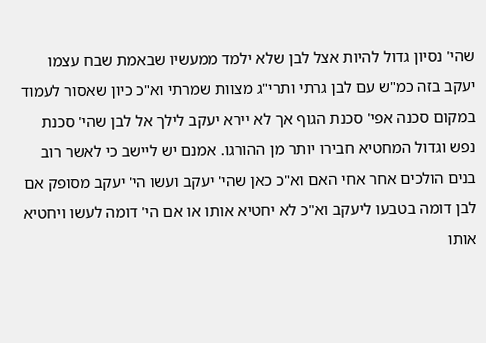שהי' נסיון גדול להיות אצל לבן שלא ילמד ממעשיו שבאמת שבח עצמו יעקב בזה כמ"ש עם לבן גרתי ותרי"ג מצוות שמרתי וא"כ כיון שאסור לעמוד במקום סכנה אפי' סכנת הגוף אך לא יירא יעקב לילך אל לבן שהי' סכנת נפש וגדול המחטיא חבירו יותר מן ההורגו. אמנם יש ליישב כי לאשר רוב בנים הולכים אחר אחי האם וא"כ כאן שהי' יעקב ועשו הי' יעקב מסופק אם לבן דומה בטבעו ליעקב וא"כ לא יחטיא אותו או אם הי' דומה לעשו ויחטיא אותו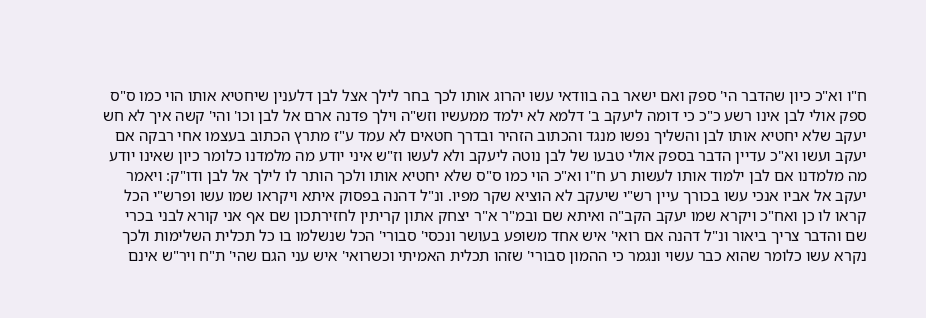ח"ו וא"כ כיון שהדבר הי' ספק ואם ישאר בה בוודאי עשו יהרוג אותו לכך בחר לילך אצל לבן דלענין שיחטיא אותו הוי כמו ס"ס ספק אולי לבן אינו רשע כ"כ כי דומה ליעקב ב' דלמא לא ילמד ממעשיו וזש"ה וילך פדנה ארם אל לבן וכו' והי' קשה איך לא חש יעקב שלא יחטיא אותו לבן והשליך נפשו מנגד והכתוב הזהיר ובדרך חטאים לא עמד ע"ז מתרץ הכתוב בעצמו אחי רבקה אם יעקב ועשו וא"כ עדיין הדבר בספק אולי טבעו של לבן נוטה ליעקב ולא לעשו וז"ש איני יודע מה מלמדנו כלומר כיון שאינו יודע מה מלמדנו אם לבן ילמוד אותו לעשות רע ח"ו וא"כ הוי כמו ס"ס שלא יחטיא אותו ולכך הותר לו לילך אל לבן ודו"ק: ויאמר יעקב אל אביו אנכי עשו בכורך עיין רש"י שיעקב לא הוציא שקר מפיו. ונ"ל דהנה בפסוק איתא ויקראו שמו עשו ופרש"י הכל קראו לו כן ואח"כ ויקרא שמו יעקב הקב"ה ואיתא שם ובמ"ר א"ר יצחק אתון קריתין לחזירתכון שם אף אני קורא לבני בכרי שם והדבר צריך ביאור ונ"ל דהנה אם רואי' איש אחד משופע בעושר ונכסי' סבורי' הכל שנשלמו בו כל תכלית השלימות ולכך נקרא עשו כלומר שהוא כבר עשוי ונגמר כי ההמון סבורי' שזהו תכלית האמיתי וכשרואי' איש עני הגם שהי' ת"ח ויר"ש אינם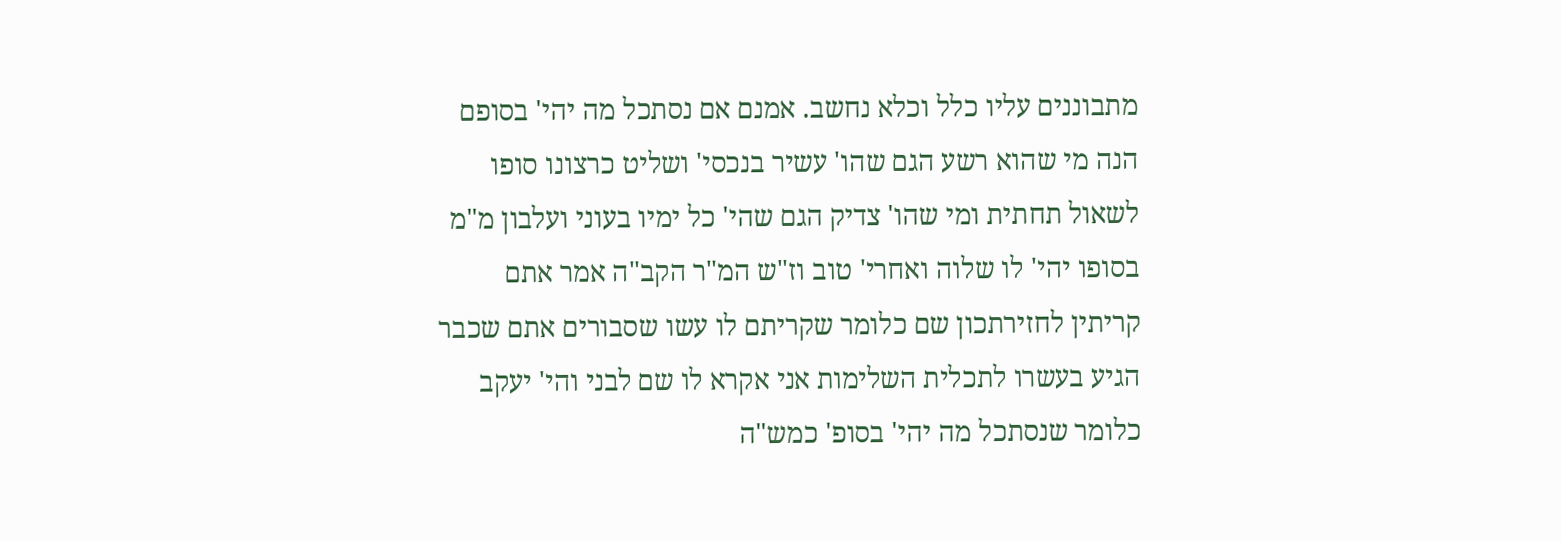מתבוננים עליו כלל וכלא נחשב. אמנם אם נסתכל מה יהי' בסופם הנה מי שהוא רשע הגם שהו' עשיר בנכסי' ושליט כרצונו סופו לשאול תחתית ומי שהו' צדיק הגם שהי' כל ימיו בעוני ועלבון מ"מ בסופו יהי' לו שלוה ואחרי' טוב וז"ש המ"ר הקב"ה אמר אתם קריתין לחזירתכון שם כלומר שקריתם לו עשו שסבורים אתם שכבר הגיע בעשרו לתכלית השלימות אני אקרא לו שם לבני והי' יעקב כלומר שנסתכל מה יהי' בסופ' כמש"ה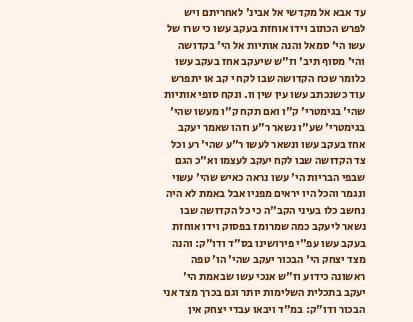עד אבא אל מקדשי אל אבינ' לאחריתם ויש לפרש הכתוב וידו אוחזת בעקב עשו כי שרו של עשו הי' סמאל והנה אותיות אל הי' בקדושה והי' מסוף תיב' וז"ש שיעקב אחז בעקב עשו כלומר שכח הקדושה שבו לקח י קב או יתפרש עוד כשנכתב עשו עין שין וו. ונקח סופי אותיות שהי' בגימטרי' ק"ו ואם תקח ק"ו מעשו שהי' בגימטרי' שע"ו נשאר ר"ע וזהו שאמר יעקב אחז בעקב עשו ונשאר לעשו ר"ע שהי' רע וכל צד הקדושה שבו לקח יעקב לעצמו וא"כ הגם שבפי הבריות הי' עשו נראה כאיש שהי' עשוי ונגמר והכל היו יראים מפניו אבל באמת לא היה נחשב כלו בעיני הקב"ה כי כל הקדושה שבו נשאר ליעקב כמה שמרומז בפסוק וידו אוחזת בעקב עשו עפ"י פירושינו בס"ד ודו"ק: והנה מצד יצחק הי' הבכור יעקב שהי' הו' טפה ראשונה כידוע וז"ש אנכי עשו שבאמת הי' יעקב בתכלית השלימות יותר וגם בכרך מצד אני הבכור ודו"ק: במ"ד ויבאו עבדי יצחק אין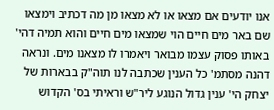אנו יודעים אם מצאו או לא מצאו מן מה דכתיב וימצאו שם באר מים חיים הוי שמצאו מים חיים והוא תמיה דהי' באותו פסוק עצמו מבואר ויאמרו לו מצאנו מים. ונראה דהנה מסתמ' כל הענין שכתבה לנו תוה"ק בבארות של יצחק הי' ענין גדול הנוגע ליר"ש וראיתי בס' הקדוש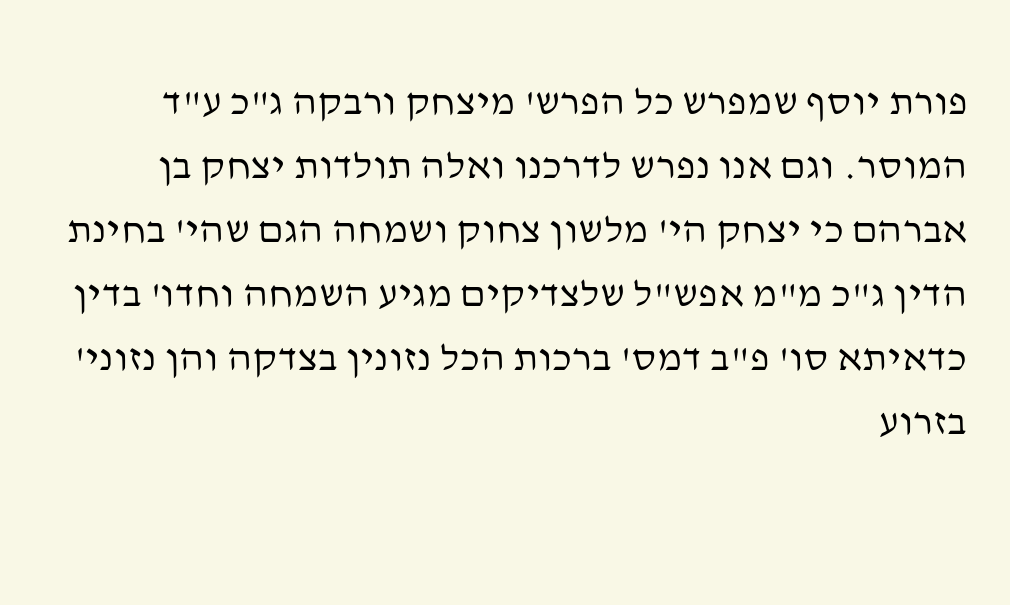פורת יוסף שמפרש כל הפרש' מיצחק ורבקה ג"כ ע"ד המוסר. וגם אנו נפרש לדרכנו ואלה תולדות יצחק בן אברהם כי יצחק הי' מלשון צחוק ושמחה הגם שהי' בחינת הדין ג"כ מ"מ אפש"ל שלצדיקים מגיע השמחה וחדו' בדין כדאיתא סו' פ"ב דמס' ברכות הכל נזונין בצדקה והן נזוני' בזרוע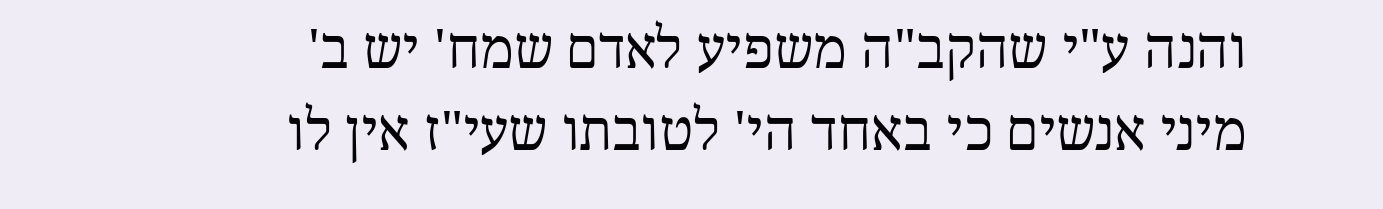והנה ע"י שהקב"ה משפיע לאדם שמח' יש ב' מיני אנשים כי באחד הי' לטובתו שעי"ז אין לו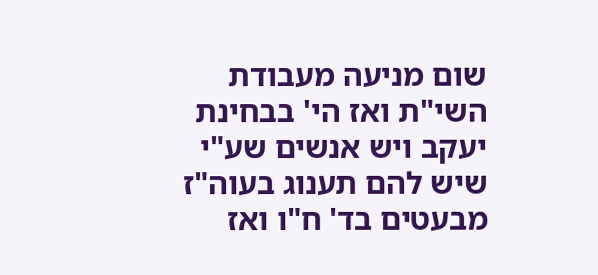שום מניעה מעבודת השי"ת ואז הי' בבחינת יעקב ויש אנשים שע"י שיש להם תענוג בעוה"ז מבעטים בד' ח"ו ואז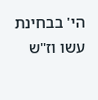הי' בבחינת עשו וז"ש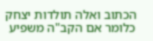הכתוב ואלה תולדות יצחק כלומר אם הקב"ה משפיע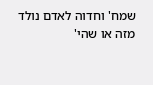שמח' וחדוה לאדם נולד מזה או שהי'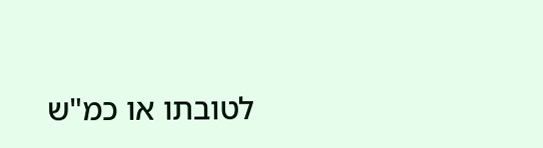לטובתו או כמ"ש